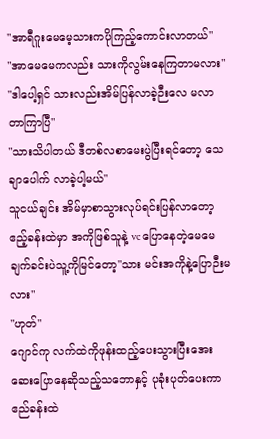"အာရီဂူးမေမေ့သားကပိုကြည့်ကောင်းလာတယ်"
"အာမေမေကလည်း သားကိုလွမ်းနေကြတာမလား"
"ဒါပေါ့ရှင် သားလည်းအိမ်ပြန်လာခဲ့ဉီးလေ မလာတာကြာပြီ"
"သားသိပါတယ် ဒီတစ်လစာမေးပွဲပြီးရင်တော့ သေချာပေါက် လာခဲ့ပါ့မယ်"
သူငယ်ချင်း အိမ်မှာစာသွားလုပ်ရင်းပြန်လာတော့ ဧည့်ခန်းထဲမှာ အကိုဖြစ်သူနဲ့ vc ပြောနေတဲ့မေမေ
ချက်ခင်းပဲသူ့ကိုမြင်တော့"သား မင်းအကိုနဲ့ပြောဉီးမလား"
"ဟုတ်"
ဂျောင်ကု လက်ထဲကိုဖုန်းထည့်ပေးသွားပြီးအေးဆေးပြောနေဆိုသည့်သဘောနှင့် ပုခုံးပုတ်ပေးကာ ဧည်ခန်းထဲ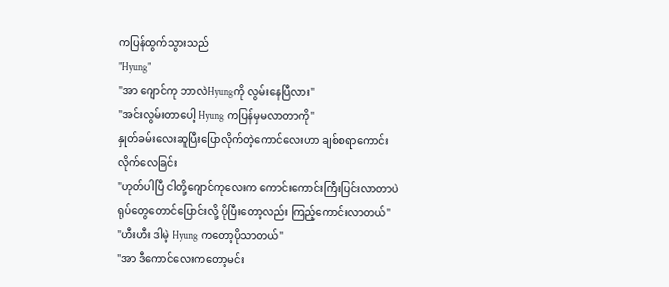ကပြန်ထွက်သွားသည်
"Hyung"
"အာ ဂျောင်ကု ဘာလဲHyungကို လွမ်းနေပြီလား"
"အင်းလွမ်းတာပေါ့ Hyung ကပြန်မှမလာတာကို"
နှုတ်ခမ်းလေးဆူပြီးပြောလိုက်တဲ့ကောင်လေးဟာ ချစ်စရာကောင်းလိုက်လေခြင်း
"ဟုတ်ပါပြီ ငါတို့ဂျောင်ကုလေးက ကောင်းကောင်းကြီးပြင်းလာတာပဲ ရုပ်တွေတောင်ပြောင်းလို့ ပိုပြီးတော့လည်း ကြည့်ကောင်းလာတယ်"
"ဟီးဟီး ဒါမဲ့ Hyung ကတော့ပိုသာတယ်"
"အာ ဒီကောင်လေးကတော့မင်း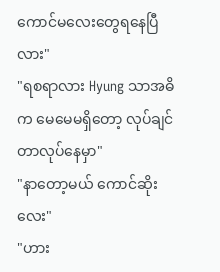ကောင်မလေးတွေရနေပြီလား"
"ရစရာလား Hyung သာအဓိက မေမေမရှိတော့ လုပ်ချင်တာလုပ်နေမှာ"
"နာတော့မယ် ကောင်ဆိုးလေး"
"ဟား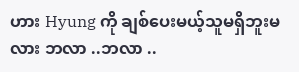ဟား Hyung ကို ချစ်ပေးမယ့်သူမရှိဘူးမလား ဘလာ ..ဘလာ ..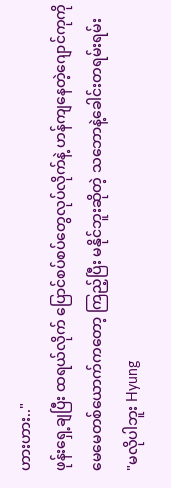ဟားဟား.."
ဖုန်းရှေ့ချပြီး ထရယ်လိုက် ပြောင်စပ်စပ်တွေလုပ်လိုက်နဲ့ ဟန်ကျနေတဲ့ဂျောင်ကုကို မေမေတစ်ယောက်ကတော့ ကြည့်ပြီး မနိုင်ဘူးဆိုတဲ့ သဘောနဲ့ခေါင်းတရမ်းရမ်း
"မလိုပါဘူး Hyung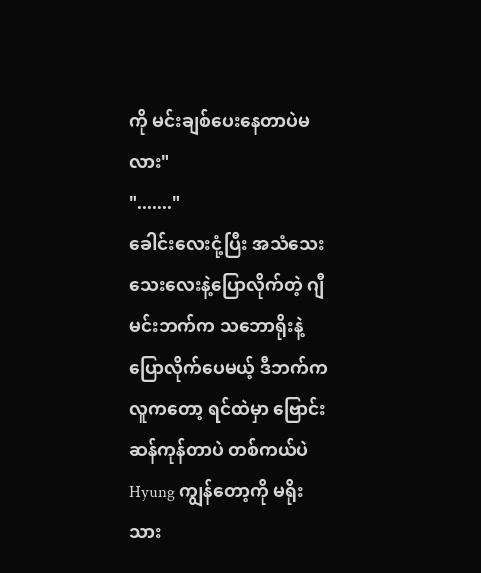ကို မင်းချစ်ပေးနေတာပဲမလား"
"......."
ခေါင်းလေးငုံ့ပြီး အသံသေးသေးလေးနဲ့ပြောလိုက်တဲ့ ဂျီမင်းဘက်က သဘောရိုးနဲ့ပြောလိုက်ပေမယ့် ဒီဘက်ကလူကတော့ ရင်ထဲမှာ ဗြောင်းဆန်ကုန်တာပဲ တစ်ကယ်ပဲ Hyung ကျွန်တော့ကို မရိုးသား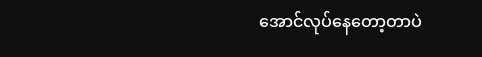အောင်လုပ်နေတော့တာပဲ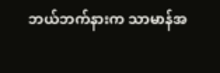ဘယ်ဘက်နားက သာမာန်အ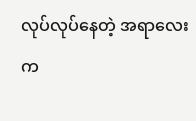လုပ်လုပ်နေတဲ့ အရာလေးက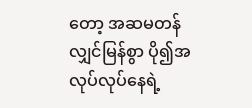တော့ အဆမတန်လျှင်မြန်စွာ ပို၍အလုပ်လုပ်နေရဲ့